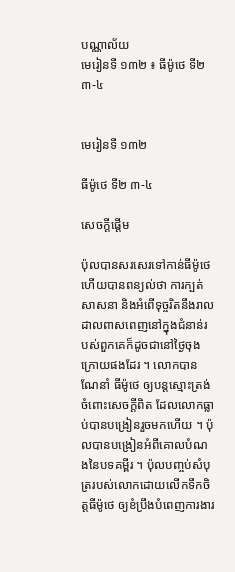បណ្ណាល័យ
មេរៀនទី ១៣២ ៖ ធីម៉ូថេ ទី២ ៣-៤


មេរៀនទី ១៣២

ធីម៉ូថេ ទី២ ៣-៤

សេចក្តីផ្ដើម

ប៉ុលបានសរសេរទៅកាន់ធីម៉ូថេ ហើយបានពន្យល់ថា ការក្បត់សាសនា និងអំពើទុច្ចរិតនឹងរាលដាលពាសពេញនៅក្នុងជំនាន់របស់ពួកគេក៏ដូចជានៅថ្ងៃចុងក្រោយផងដែរ ។ លោកបានណែនាំ ធីម៉ូថេ ឲ្យបន្តស្មោះត្រង់ចំពោះសេចក្ដីពិត ដែលលោកធ្លាប់បានបង្រៀនរួចមកហើយ ។ ប៉ុលបានបង្រៀនអំពីគោលបំណងនៃបទគម្ពីរ ។ ប៉ុលបញ្ចប់សំបុត្ររបស់លោកដោយលើកទឹកចិត្តធីម៉ូថេ ឲ្យខំប្រឹងបំពេញការងារ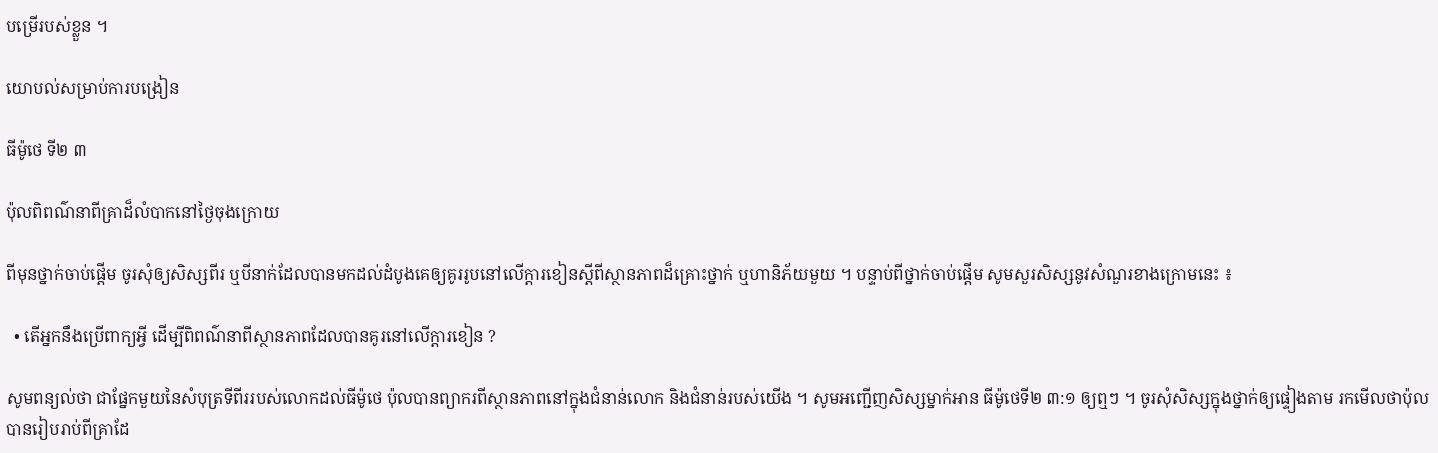បម្រើរបស់ខ្លួន ។

យោបល់សម្រាប់ការបង្រៀន

ធីម៉ូថេ ទី២ ៣

ប៉ុលពិពណ៌នាពីគ្រាដ៏លំបាកនៅថ្ងៃចុងក្រោយ

ពីមុនថ្នាក់ចាប់ផ្ដើម ចូរសុំឲ្យសិស្សពីរ ឬបីនាក់ដែលបានមកដល់ដំបូងគេឲ្យគូររូបនៅលើក្ដារខៀនស្ដីពីស្ថានភាពដ៏គ្រោះថ្នាក់ ឬហានិភ័យមួយ ។ បន្ទាប់ពីថ្នាក់ចាប់ផ្ដើម សូមសួរសិស្សនូវសំណួរខាងក្រោមនេះ ៖

  • តើអ្នកនឹងប្រើពាក្យអ្វី ដើម្បីពិពណ៌នាពីស្ថានភាពដែលបានគូរនៅលើក្ដារខៀន ?

សូមពន្យល់ថា ជាផ្នែកមួយនៃសំបុត្រទីពីររបស់លោកដល់ធីម៉ូថេ ប៉ុលបានព្យាករពីស្ថានភាពនៅក្នុងជំនាន់លោក និងជំនាន់របស់យើង ។ សូមអញ្ជើញសិស្សម្នាក់អាន ធីម៉ូថេទី២ ៣:១ ឲ្យឮៗ ។ ចូរសុំសិស្សក្នុងថ្នាក់ឲ្យផ្ទៀងតាម រកមើលថាប៉ុលបានរៀបរាប់ពីគ្រាដែ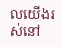លយើងរស់នៅ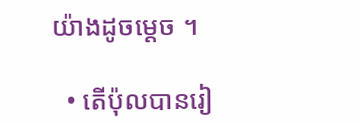យ៉ាងដូចម្ដេច ។

  • តើប៉ុលបានរៀ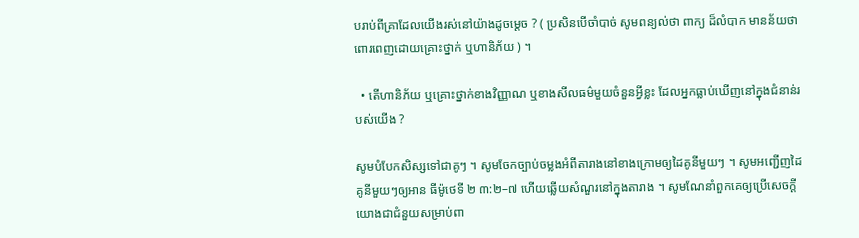បរាប់ពីគ្រាដែលយើងរស់នៅយ៉ាងដូចម្ដេច ? ( ប្រសិនបើចាំបាច់ សូមពន្យល់ថា ពាក្យ ដ៏លំបាក មានន័យថាពោរពេញដោយគ្រោះថ្នាក់ ឬហានិភ័យ ) ។

  • តើហានិភ័យ ឬគ្រោះថ្នាក់ខាងវិញ្ញាណ ឬខាងសីលធម៌មួយចំនួនអ្វីខ្លះ ដែលអ្នកធ្លាប់ឃើញនៅក្នុងជំនាន់របស់យើង ?

សូមបំបែកសិស្សទៅជាគូៗ ។ សូមចែកច្បាប់ចម្លងអំពីតារាងនៅខាងក្រោមឲ្យដៃគូនីមួយៗ ។ សូមអញ្ជើញដៃគូនីមួយៗឲ្យអាន ធីម៉ូថេទី ២ ៣:២–៧ ហើយឆ្លើយសំណួរនៅក្នុងតារាង ។ សូមណែនាំពួកគេឲ្យប្រើសេចក្ដីយោងជាជំនួយសម្រាប់ពា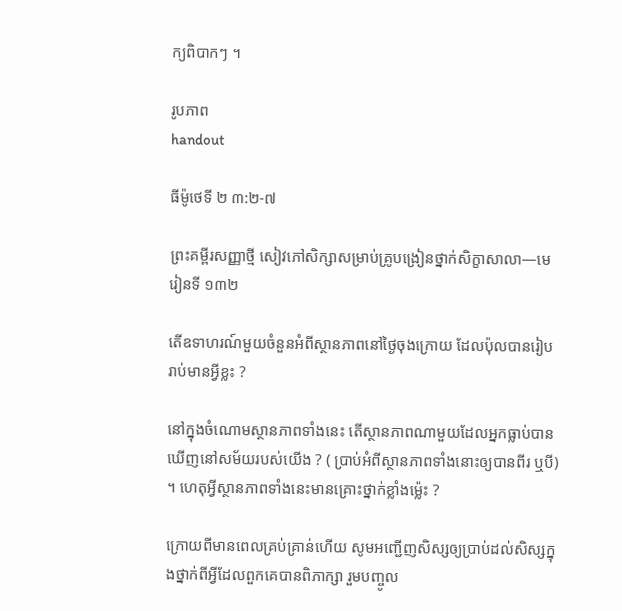ក្យពិបាកៗ ។

រូបភាព
handout

ធីម៉ូថេទី ២ ៣:២-៧

ព្រះគម្ពីរសញ្ញាថ្មី សៀវភៅសិក្សាសម្រាប់គ្រូបង្រៀនថ្នាក់សិក្ខាសាលា—មេរៀនទី ១៣២

តើឧទាហរណ៍មួយចំនួនអំពីស្ថានភាពនៅថ្ងៃចុងក្រោយ ដែលប៉ុលបានរៀបរាប់មានអ្វីខ្លះ ?

នៅក្នុងចំណោមស្ថានភាពទាំងនេះ តើស្ថានភាពណាមួយដែលអ្នកធ្លាប់បានឃើញនៅសម័យរបស់យើង ? ( ប្រាប់អំពីស្ថានភាពទាំងនោះឲ្យបានពីរ ឬបី) ។ ហេតុអ្វីស្ថានភាពទាំងនេះមានគ្រោះថ្នាក់ខ្លាំងម៉្លេះ ?

ក្រោយពីមានពេលគ្រប់គ្រាន់ហើយ សូមអញ្ជើញសិស្សឲ្យប្រាប់ដល់សិស្សក្នុងថ្នាក់ពីអ្វីដែលពួកគេបានពិភាក្សា រួមបញ្ចូល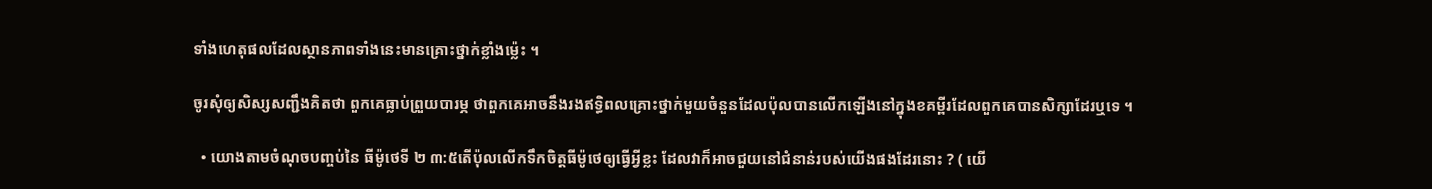ទាំងហេតុផលដែលស្ថានភាពទាំងនេះមានគ្រោះថ្នាក់ខ្លាំងម្ល៉េះ ។

ចូរសុំឲ្យសិស្សសញ្ជឹងគិតថា ពួកគេធ្លាប់ព្រួយបារម្ភ ថាពួកគេអាចនឹងរងឥទ្ធិពលគ្រោះថ្នាក់មួយចំនួនដែលប៉ុលបានលើកឡើងនៅក្នុងខគម្ពីរដែលពួកគេបានសិក្សាដែរឬទេ ។

  • យោងតាមចំណុចបញ្ចប់នៃ ធីម៉ូថេទី ២ ៣:៥តើប៉ុលលើកទឹកចិត្តធីម៉ូថេឲ្យធ្វើអ្វីខ្លះ ដែលវាក៏អាចជួយនៅជំនាន់របស់យើងផងដែរនោះ ? ( យើ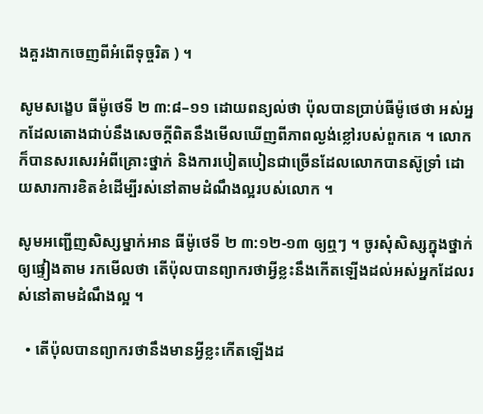ងគួរងាកចេញពីអំពើទុច្ចរិត ) ។

សូមសង្ខេប ធីម៉ូថេទី ២ ៣:៨–១១ ដោយពន្យល់ថា ប៉ុលបានប្រាប់ធីម៉ូថេថា អស់អ្នកដែលតោងជាប់នឹងសេចក្ដីពិតនឹងមើលឃើញពីភាពល្ងង់ខ្លៅរបស់ពួកគេ ។ លោកក៏បានសរសេរអំពីគ្រោះថ្នាក់ និងការបៀតបៀនជាច្រើនដែលលោកបានស៊ូទ្រាំ ដោយសារការខិតខំដើម្បីរស់នៅតាមដំណឹងល្អរបស់លោក ។

សូមអញ្ជើញសិស្សម្នាក់អាន ធីម៉ូថេទី ២ ៣:១២-១៣ ឲ្យឮៗ ។ ចូរសុំសិស្សក្នុងថ្នាក់ឲ្យផ្ទៀងតាម រកមើលថា តើប៉ុលបានព្យាករថាអ្វីខ្លះនឹងកើតឡើងដល់អស់អ្នកដែលរស់នៅតាមដំណឹងល្អ ។

  • តើប៉ុលបានព្យាករថានឹងមានអ្វីខ្លះកើតឡើងដ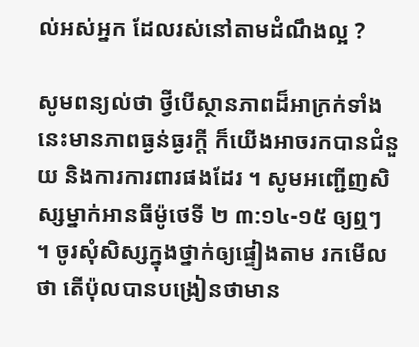ល់អស់អ្នក ដែលរស់នៅតាមដំណឹងល្អ ?

សូមពន្យល់ថា ថ្វីបើស្ថានភាពដ៏អាក្រក់ទាំងនេះមានភាពធ្ងន់ធ្ងរក្ដី ក៏យើងអាចរកបានជំនួយ និងការការពារផងដែរ ។ សូមអញ្ជើញសិស្សម្នាក់អានធីម៉ូថេទី ២ ៣:១៤-១៥ ឲ្យឮៗ ។ ចូរសុំសិស្សក្នុងថ្នាក់ឲ្យផ្ទៀងតាម រកមើលថា តើប៉ុលបានបង្រៀនថាមាន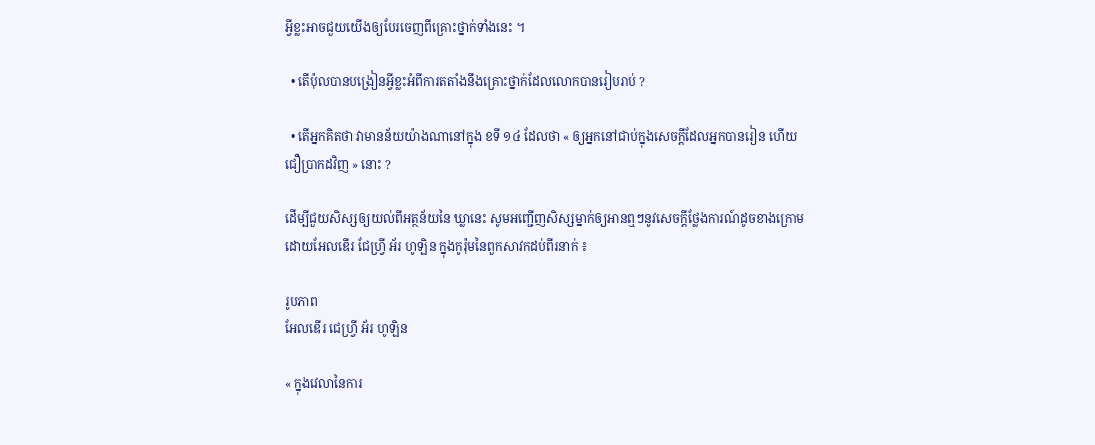អ្វីខ្លះអាចជួយយើងឲ្យបែរចេញពីគ្រោះថ្នាក់ទាំងនេះ ។

  • តើប៉ុលបានបង្រៀនអ្វីខ្លះអំពីការតតាំងនឹងគ្រោះថ្នាក់ដែលលោកបានរៀបរាប់ ?

  • តើអ្នកគិតថា វាមានន័យយ៉ាងណានៅក្នុង ខទី ១៤ ដែលថា « ឲ្យអ្នកនៅជាប់ក្នុងសេចក្តីដែលអ្នកបានរៀន ហើយជឿប្រាកដវិញ » នោះ ?

ដើម្បីជួយសិស្សឲ្យយល់ពីអត្ថន័យនៃ ឃ្លានេះ សូមអញ្ជើញសិស្សម្នាក់ឲ្យអានឮៗនូវសេចក្ដីថ្លែងការណ៍ដូចខាងក្រោមដោយអែលឌើរ ជែហ្វ្រី អ័រ ហូឡិន ក្នុងកូរ៉ុមនៃពួកសាវកដប់ពីរនាក់ ៖

រូបភាព
អែលឌើរ ជេហ្វ្រី អ័រ ហូឡិន

« ក្នុងវេលានៃការ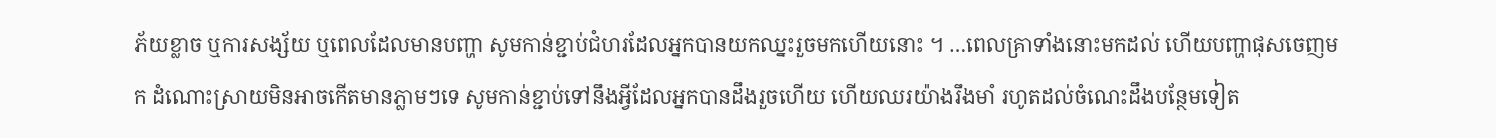ភ័យខ្លាច ឬការសង្ស័យ ឬពេលដែលមានបញ្ហា សូមកាន់ខ្ជាប់ជំហរដែលអ្នកបានយកឈ្នះរួចមកហើយនោះ ។ …ពេលគ្រាទាំងនោះមកដល់ ហើយបញ្ហាផុសចេញមក ដំណោះស្រាយមិនអាចកើតមានភ្លាមៗទេ សូមកាន់ខ្ជាប់ទៅនឹងអ្វីដែលអ្នកបានដឹងរួចហើយ ហើយឈរយ៉ាងរឹងមាំ រហូតដល់ចំណេះដឹងបន្ថែមទៀត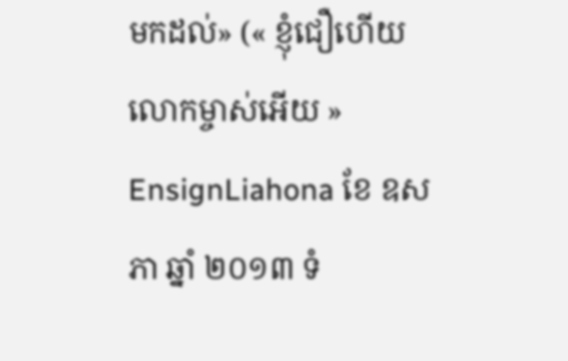មកដល់» (« ខ្ញុំជឿហើយ លោកម្ចាស់អើយ » EnsignLiahona ខែ ឧសភា ឆ្នាំ ២០១៣ ទំ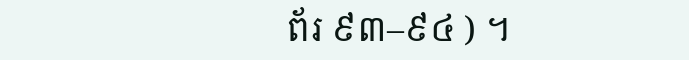ព័រ ៩៣–៩៤ ) ។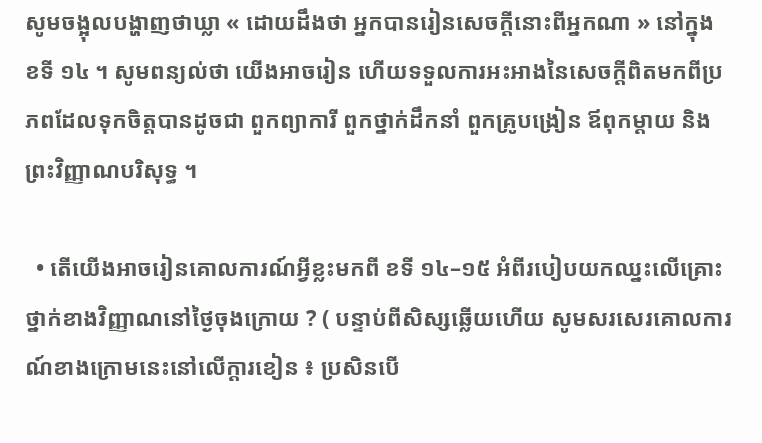សូមចង្អុលបង្ហាញថាឃ្លា « ដោយដឹងថា អ្នកបានរៀនសេចក្តីនោះពីអ្នកណា » នៅក្នុង ខទី ១៤ ។ សូមពន្យល់ថា យើងអាចរៀន ហើយទទួលការអះអាងនៃសេចក្ដីពិតមកពីប្រភពដែលទុកចិត្តបានដូចជា ពួកព្យាការី ពួកថ្នាក់ដឹកនាំ ពួកគ្រូបង្រៀន ឪពុកម្ដាយ និងព្រះវិញ្ញាណបរិសុទ្ធ ។

  • តើយើងអាចរៀនគោលការណ៍អ្វីខ្លះមកពី ខទី ១៤–១៥ អំពីរបៀបយកឈ្នះលើគ្រោះថ្នាក់ខាងវិញ្ញាណនៅថ្ងៃចុងក្រោយ ? ( បន្ទាប់ពីសិស្សឆ្លើយហើយ សូមសរសេរគោលការណ៍ខាងក្រោមនេះនៅលើក្ដារខៀន ៖ ប្រសិនបើ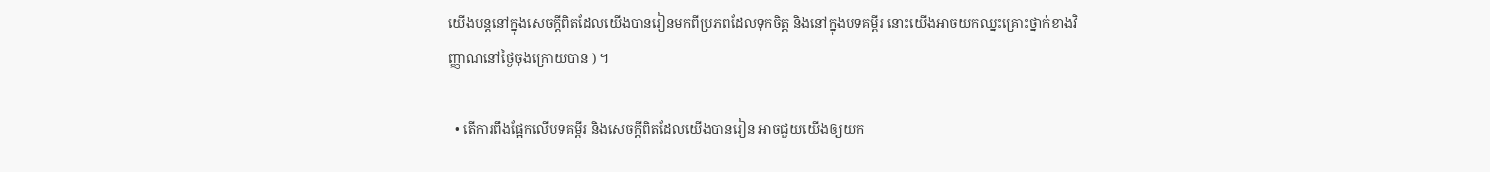យើងបន្តនៅក្នុងសេចក្ដីពិតដែលយើងបានរៀនមកពីប្រភពដែលទុកចិត្ត និងនៅក្នុងបទគម្ពីរ នោះយើងអាចយកឈ្នះគ្រោះថ្នាក់ខាងវិញ្ញាណនៅថ្ងៃចុងក្រោយបាន ) ។

  • តើការពឹងផ្អែកលើបទគម្ពីរ និងសេចក្ដីពិតដែលយើងបានរៀន អាចជួយយើងឲ្យយក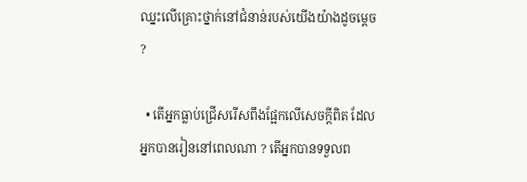ឈ្នះលើគ្រោះថ្នាក់នៅជំនាន់របស់យើងយ៉ាងដូចម្ដេច ?

  • តើអ្នកធ្លាប់ជ្រើសរើសពឹងផ្អែកលើសេចក្ដីពិត ដែលអ្នកបានរៀននៅពេលណា ? តើអ្នកបានទទួលព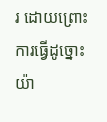រ ដោយព្រោះការធ្វើដូច្នោះយ៉ា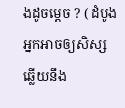ងដូចម្ដេច ? ( ដំបូង អ្នកអាចឲ្យសិស្សឆ្លើយនឹង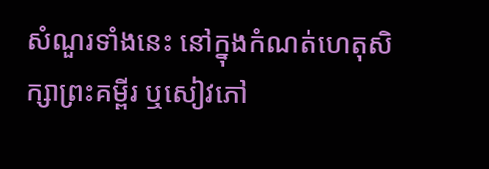សំណួរទាំងនេះ នៅក្នុងកំណត់ហេតុសិក្សាព្រះគម្ពីរ ឬសៀវភៅ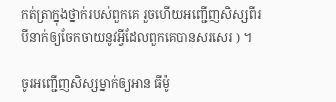កត់ត្រាក្នុងថ្នាក់របស់ពួកគេ រួចហើយអញ្ជើញសិស្សពីរបីនាក់ឲ្យចែកចាយនូវអ្វីដែលពួកគេបានសរសេរ ) ។

ចូរអញ្ជើញសិស្សម្នាក់ឲ្យអាន ធីម៉ូ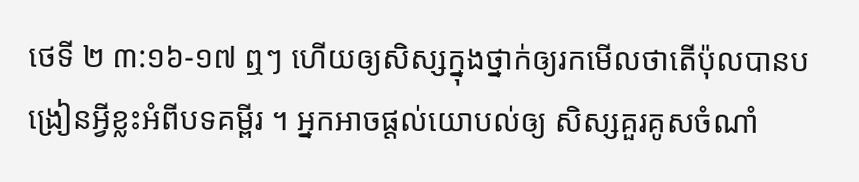ថេទី ២ ៣:១៦-១៧ ឮៗ ហើយឲ្យសិស្សក្នុងថ្នាក់ឲ្យរកមើលថាតើប៉ុលបានបង្រៀនអ្វីខ្លះអំពីបទគម្ពីរ ។ អ្នកអាចផ្ដល់យោបល់ឲ្យ សិស្សគួរគូសចំណាំ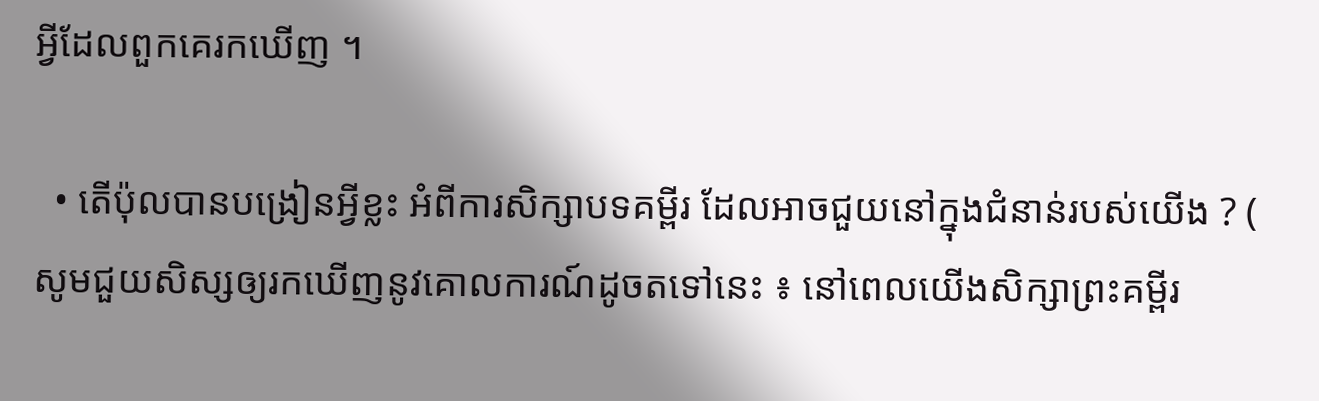អ្វីដែលពួកគេរកឃើញ ។

  • តើប៉ុលបានបង្រៀនអ្វីខ្លះ អំពីការសិក្សាបទគម្ពីរ ដែលអាចជួយនៅក្នុងជំនាន់របស់យើង ? ( សូមជួយសិស្សឲ្យរកឃើញនូវគោលការណ៍ដូចតទៅនេះ ៖ នៅពេលយើងសិក្សាព្រះគម្ពីរ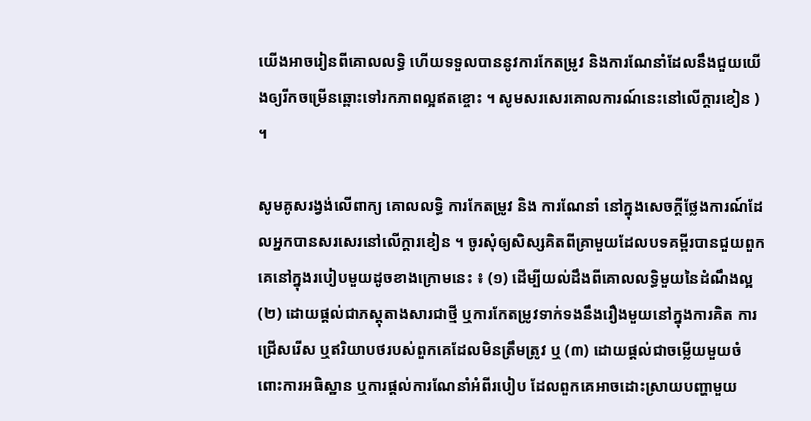យើងអាចរៀនពីគោលលទ្ធិ ហើយទទួលបាននូវការកែតម្រូវ និងការណែនាំដែលនឹងជួយយើងឲ្យរីកចម្រើនឆ្ពោះទៅរកភាពល្អឥតខ្ចោះ ។ សូមសរសេរគោលការណ៍នេះនៅលើក្ដារខៀន ) ។

សូមគូសរង្វង់លើពាក្យ គោលលទ្ធិ ការកែតម្រូវ និង ការណែនាំ នៅក្នុងសេចក្ដីថ្លែងការណ៍ដែលអ្នកបានសរសេរនៅលើក្ដារខៀន ។ ចូរសុំឲ្យសិស្សគិតពីគ្រាមួយដែលបទគម្ពីរបានជួយពួកគេនៅក្នុងរបៀបមួយដូចខាងក្រោមនេះ ៖ (១) ដើម្បីយល់ដឹងពីគោលលទ្ធិមួយនៃដំណឹងល្អ (២) ដោយផ្ដល់ជាភស្ដុតាងសារជាថ្មី ឬការកែតម្រូវទាក់ទងនឹងរឿងមួយនៅក្នុងការគិត ការជ្រើសរើស ឬឥរិយាបថរបស់ពួកគេដែលមិនត្រឹមត្រូវ ឬ (៣) ដោយផ្ដល់ជាចម្លើយមួយចំពោះការអធិស្ឋាន ឬការផ្ដល់ការណែនាំអំពីរបៀប ដែលពួកគេអាចដោះស្រាយបញ្ហាមួយ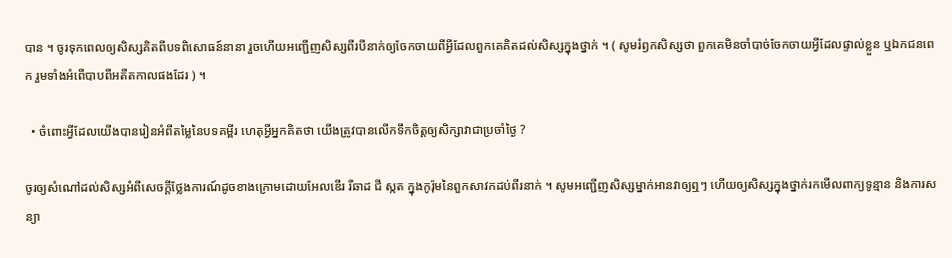បាន ។ ចូរទុកពេលឲ្យសិស្សគិតពីបទពិសោធន៍នានា រួចហើយអញ្ជើញសិស្សពីរបីនាក់ឲ្យចែកចាយពីអ្វីដែលពួកគេគិតដល់សិស្សក្នុងថ្នាក់ ។ ( សូមរំឭកសិស្សថា ពួកគេមិនចាំបាច់ចែកចាយអ្វីដែលផ្ទាល់ខ្លួន ឬឯកជនពេក រួមទាំងអំពើបាបពីអតីតកាលផងដែរ ) ។

  • ចំពោះអ្វីដែលយើងបានរៀនអំពីតម្លៃនៃបទគម្ពីរ ហេតុអ្វីអ្នកគិតថា យើងត្រូវបានលើកទឹកចិត្តឲ្យសិក្សាវាជាប្រចាំថ្ងៃ ?

ចូរឲ្យសំណៅដល់សិស្សអំពីសេចក្ដីថ្លែងការណ៍ដូចខាងក្រោមដោយអែលឌើរ រីឆាដ ជី ស្កត ក្នុងកូរ៉ុមនៃពួកសាវកដប់ពីរនាក់ ។ សូមអញ្ជើញសិស្សម្នាក់អានវាឲ្យឮៗ ហើយឲ្យសិស្សក្នុងថ្នាក់រកមើលពាក្យទូន្មាន និងការសន្យា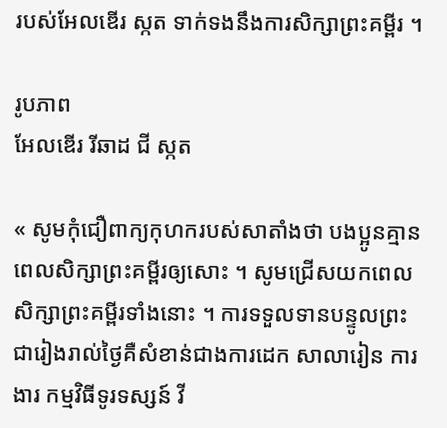របស់អែលឌើរ ស្កត ទាក់ទងនឹងការសិក្សាព្រះគម្ពីរ ។

រូបភាព
អែលឌើរ រីឆាដ ជី ស្កត

« សូមកុំជឿពាក្យកុហករបស់សាតាំងថា បងប្អូនគ្មានពេលសិក្សាព្រះគម្ពីរឲ្យសោះ ។ សូមជ្រើសយកពេលសិក្សាព្រះគម្ពីរទាំងនោះ ។ ការទទួលទានបន្ទូលព្រះជារៀងរាល់ថ្ងៃគឺសំខាន់ជាងការដេក សាលារៀន ការងារ កម្មវិធីទូរទស្សន៍ វី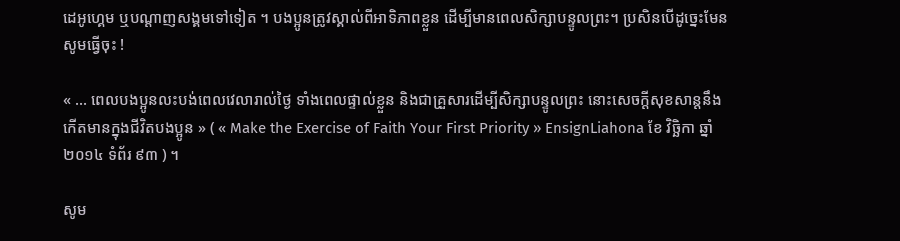ដេអូហ្គេម ឬបណ្ដាញសង្គមទៅទៀត ។ បងប្អូនត្រូវស្គាល់ពីអាទិភាពខ្លួន ដើម្បីមានពេលសិក្សាបន្ទូលព្រះ។ ប្រសិនបើដូច្នេះមែន សូមធ្វើចុះ !

« … ពេលបងប្អូនលះបង់ពេលវេលារាល់ថ្ងៃ ទាំងពេលផ្ទាល់ខ្លួន និងជាគ្រួសារដើម្បីសិក្សាបន្ទូលព្រះ នោះសេចក្តីសុខសាន្តនឹងកើតមានក្នុងជីវិតបងប្អូន » ( « Make the Exercise of Faith Your First Priority » EnsignLiahona ខែ វិច្ឆិកា ឆ្នាំ ២០១៤ ទំព័រ ៩៣ ) ។

សូម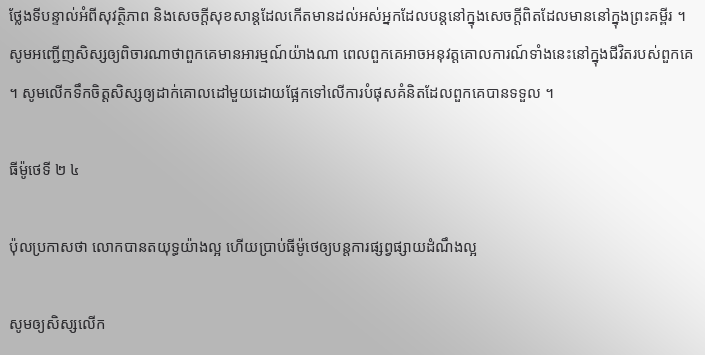ថ្លែងទីបន្ទាល់អំពីសុវត្ថិភាព និងសេចក្ដីសុខសាន្តដែលកើតមានដល់អស់អ្នកដែលបន្តនៅក្នុងសេចក្ដីពិតដែលមាននៅក្នុងព្រះគម្ពីរ ។ សូមអញ្ជើញសិស្សឲ្យពិចារណាថាពួកគេមានអារម្មណ៍យ៉ាងណា ពេលពួកគេអាចអនុវត្តគោលការណ៍ទាំងនេះនៅក្នុងជីវិតរបស់ពួកគេ ។ សូមលើកទឹកចិត្តសិស្សឲ្យដាក់គោលដៅមួយដោយផ្អែកទៅលើការបំផុសគំនិតដែលពួកគេបានទទួល ។

ធីម៉ូថេទី ២ ៤

ប៉ុលប្រកាសថា លោកបានតយុទ្ធយ៉ាងល្អ ហើយប្រាប់ធីម៉ូថេឲ្យបន្តការផ្សព្វផ្សាយដំណឹងល្អ

សូមឲ្យសិស្សលើក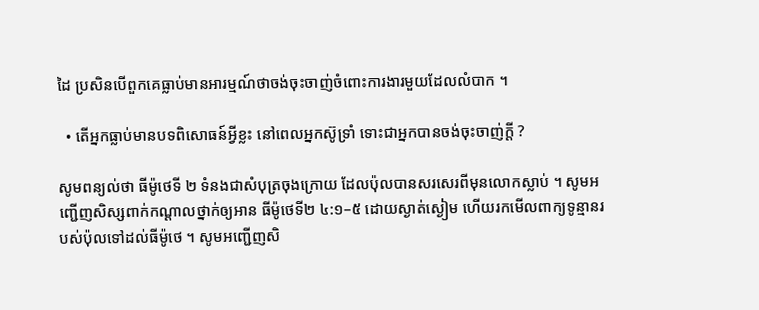ដៃ ប្រសិនបើពួកគេធ្លាប់មានអារម្មណ៍ថាចង់ចុះចាញ់ចំពោះការងារមួយដែលលំបាក ។

  • តើអ្នកធ្លាប់មានបទពិសោធន៍អ្វីខ្លះ នៅពេលអ្នកស៊ូទ្រាំ ទោះជាអ្នកបានចង់ចុះចាញ់ក្ដី ?

សូមពន្យល់ថា ធីម៉ូថេទី ២ ទំនងជាសំបុត្រចុងក្រោយ ដែលប៉ុលបានសរសេរពីមុនលោកស្លាប់ ។ សូមអញ្ជើញសិស្សពាក់កណ្ដាលថ្នាក់ឲ្យអាន ធីម៉ូថេទី២ ៤:១–៥ ដោយស្ងាត់ស្ងៀម ហើយរកមើលពាក្យទូន្មានរបស់ប៉ុលទៅដល់ធីម៉ូថេ ។ សូមអញ្ជើញសិ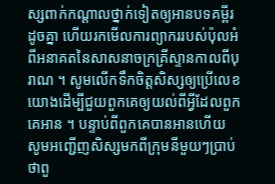ស្សពាក់កណ្ដាលថ្នាក់ទៀតឲ្យអានបទគម្ពីរដូចគ្នា ហើយរកមើលការព្យាកររបស់ប៉ុលអំពីអនាគតនៃសាសនាចក្រគ្រីស្ទានកាលពីបុរាណ ។ សូមលើកទឹកចិត្តសិស្សឲ្យប្រើលេខយោងដើម្បីជួយពួកគេឲ្យយល់ពីអ្វីដែលពួកគេអាន ។ បន្ទាប់ពីពួកគេបានអានហើយ សូមអញ្ជើញសិស្សមកពីក្រុមនីមួយៗប្រាប់ថាពួ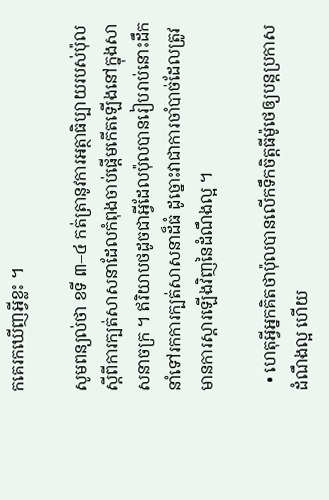កគេរកឃើញអ្វីខ្លះ ។

សូមពន្យល់ថា ខទី ៣–៤ កត់ត្រានូវការអត្ថាធិប្បាយរបស់ប៉ុលស្ដីពីការក្បត់សាសនាដែលកំពុងចាប់ផ្ដើមកើតឡើងនៅក្នុងសាសនាចក្រ ។ ឥរិយាបថដូចជាអ្វីដែលប៉ុលបានរៀបរាប់នោះដឹកនាំទៅរកការក្បត់សាសនាដ៏ធំ ដូច្នោះវាជាការចាំបាច់ដែលត្រូវមានការស្ដារឡើងវិញនៃដំណឹងល្អ ។

  • ហេតុអ្វីអ្នកគិតថាប៉ុលបានលើកទឹកចិត្តធីម៉ូថេឲ្យបន្តប្រកាសដំណឹងល្អ ហើយ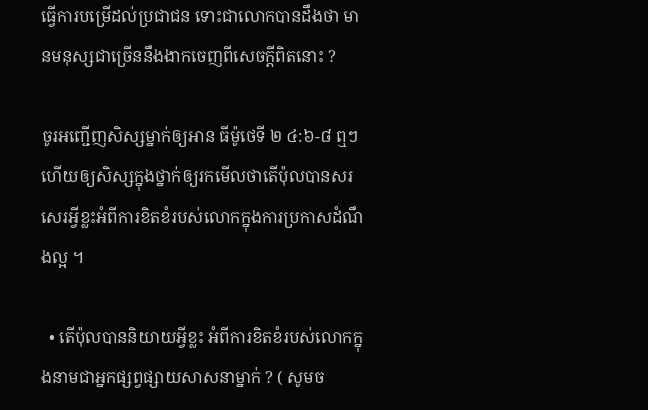ធ្វើការបម្រើដល់ប្រជាជន ទោះជាលោកបានដឹងថា មានមនុស្សជាច្រើននឹងងាកចេញពីសេចក្ដីពិតនោះ ?

ចូរអញ្ជើញសិស្សម្នាក់ឲ្យអាន ធីម៉ូថេទី ២ ៤:៦-៨ ឮៗ ហើយឲ្យសិស្សក្នុងថ្នាក់ឲ្យរកមើលថាតើប៉ុលបានសរសេរអ្វីខ្លះអំពីការខិតខំរបស់លោកក្នុងការប្រកាសដំណឹងល្អ ។

  • តើប៉ុលបាននិយាយអ្វីខ្លះ អំពីការខិតខំរបស់លោកក្នុងនាមជាអ្នកផ្សព្វផ្សាយសាសនាម្នាក់ ? ( សូមច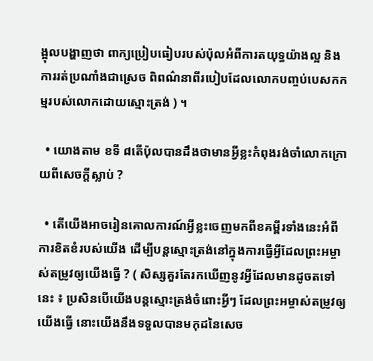ង្អុលបង្ហាញថា ពាក្យប្រៀបធៀបរបស់ប៉ុលអំពីការតយុទ្ធយ៉ាងល្អ និងការរត់ប្រណាំងជាស្រេច ពិពណ៌នាពីរបៀបដែលលោកបញ្ចប់បេសកកម្មរបស់លោកដោយស្មោះត្រង់ ) ។

  • យោងតាម ខទី ៨តើប៉ុលបានដឹងថាមានអ្វីខ្លះកំពុងរង់ចាំលោកក្រោយពីសេចក្ដីស្លាប់ ?

  • តើយើងអាចរៀនគោលការណ៍អ្វីខ្លះចេញមកពីខគម្ពីរទាំងនេះអំពីការខិតខំរបស់យើង ដើម្បីបន្តស្មោះត្រង់នៅក្នុងការធ្វើអ្វីដែលព្រះអម្ចាស់តម្រូវឲ្យយើងធ្វើ ? ( សិស្សគួរតែរកឃើញនូវអ្វីដែលមានដូចតទៅនេះ ៖ ប្រសិនបើយើងបន្តស្មោះត្រង់ចំពោះអ្វីៗ ដែលព្រះអម្ចាស់តម្រូវឲ្យយើងធ្វើ នោះយើងនឹងទទួលបានមកុដនៃសេច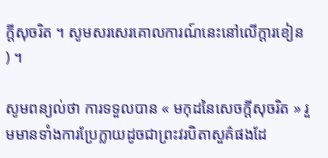ក្ដីសុចរិត ។ សូមសរសេរគោលការណ៍នេះនៅលើក្ដារខៀន ) ។

សូមពន្យល់ថា ការទទួលបាន « មកុដនៃសេចក្តីសុចរិត » រួមមានទាំងការប្រែក្លាយដូចជាព្រះវរបិតាសួគ៌ផងដែ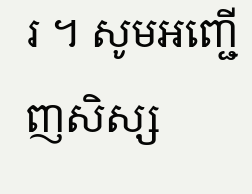រ ។ សូមអញ្ជើញសិស្ស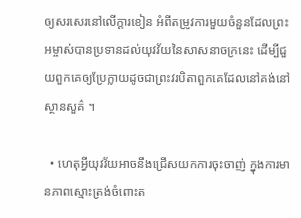ឲ្យសរសេរនៅលើក្ដារខៀន អំពីតម្រូវការមួយចំនួនដែលព្រះអម្ចាស់បានប្រទានដល់យុវវ័យនៃសាសនាចក្រនេះ ដើម្បីជួយពួកគេឲ្យប្រែក្លាយដូចជាព្រះវរបិតាពួកគេដែលនៅគង់នៅស្ថានសួគ៌ ។

  • ហេតុអ្វីយុវវ័យអាចនឹងជ្រើសយកការចុះចាញ់ ក្នុងការមានភាពស្មោះត្រង់ចំពោះត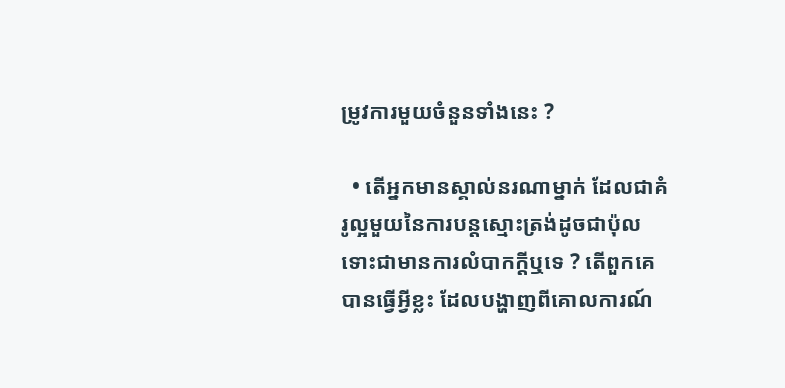ម្រូវការមួយចំនួនទាំងនេះ ?

  • តើអ្នកមានស្គាល់នរណាម្នាក់ ដែលជាគំរូល្អមួយនៃការបន្តស្មោះត្រង់ដូចជាប៉ុល ទោះជាមានការលំបាកក្ដីឬទេ ? តើពួកគេបានធ្វើអ្វីខ្លះ ដែលបង្ហាញពីគោលការណ៍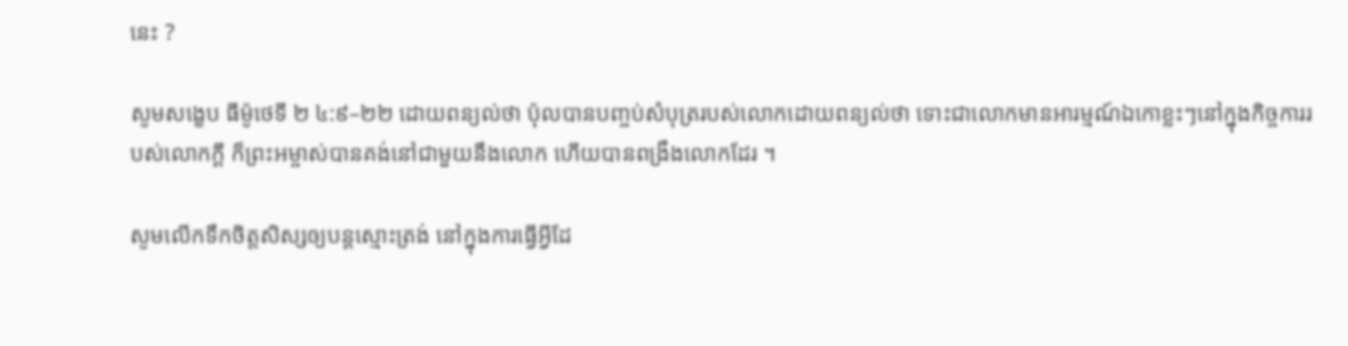នេះ ?

សូមសង្ខេប ធីម៉ូថេទី ២ ៤:៩–២២ ដោយពន្យល់ថា ប៉ុលបានបញ្ចប់សំបុត្ររបស់លោកដោយពន្យល់ថា ទោះជាលោកមានអារម្មណ៍ឯកោខ្លះៗនៅក្នុងកិច្ចការរបស់លោកក្ដី ក៏ព្រះអម្ចាស់បានគង់នៅជាមួយនឹងលោក ហើយបានពង្រឹងលោកដែរ ។

សូមលើកទឹកចិត្តសិស្សឲ្យបន្តស្មោះត្រង់ នៅក្នុងការធ្វើអ្វីដែ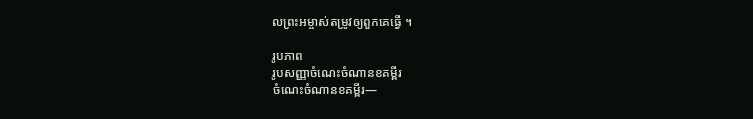លព្រះអម្ចាស់តម្រូវឲ្យពួកគេធ្វើ ។

រូបភាព
រូបសញ្ញាចំណេះចំណានខគម្ពីរ
ចំណេះចំណានខគម្ពីរ—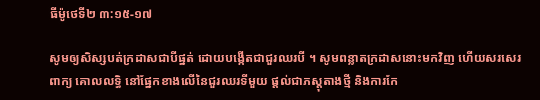ធីម៉ូថេទី២ ៣:១៥-១៧

សូមឲ្យសិស្សបត់ក្រដាសជាបីផ្នត់ ដោយបង្កើតជាជួរឈរបី ។ សូមពន្លាតក្រដាសនោះមកវិញ ហើយសរសេរពាក្យ គោលលទ្ធិ នៅផ្នែកខាងលើនៃជួរឈរទីមួយ ផ្ដល់ជាភស្ដុតាងថ្មី និងការកែ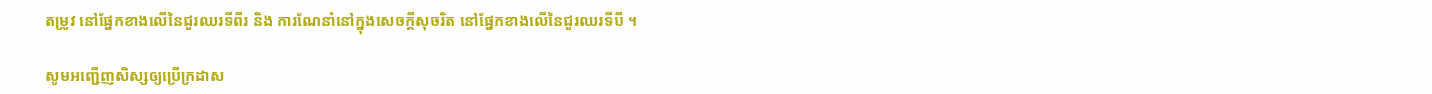តម្រូវ នៅផ្នែកខាងលើនៃជួរឈរទីពីរ និង ការណែនាំនៅក្នុងសេចក្ដីសុចរិត នៅផ្នែកខាងលើនៃជួរឈរទីបី ។

សូមអញ្ជើញសិស្សឲ្យប្រើក្រដាស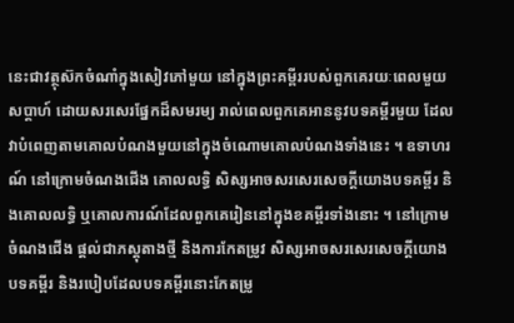នេះជាវត្ថុស៊កចំណាំក្នុងសៀវភៅមួយ នៅក្នុងព្រះគម្ពីររបស់ពួកគេរយៈពេលមួយសប្ដាហ៍ ដោយសរសេរផ្នែកដ៏សមរម្យ រាល់ពេលពួកគេអាននូវបទគម្ពីរមួយ ដែលវាបំពេញតាមគោលបំណងមួយនៅក្នុងចំណោមគោលបំណងទាំងនេះ ។ ឧទាហរណ៍ នៅក្រោមចំណងជើង គោលលទ្ធិ សិស្សអាចសរសេរសេចក្ដីយោងបទគម្ពីរ និងគោលលទ្ធិ ឬគោលការណ៍ដែលពួកគេរៀននៅក្នុងខគម្ពីរទាំងនោះ ។ នៅក្រោមចំណងជើង ផ្ដល់ជាភស្ដុតាងថ្មី និងការកែតម្រូវ សិស្សអាចសរសេរសេចក្ដីយោងបទគម្ពីរ និងរបៀបដែលបទគម្ពីរនោះកែតម្រូ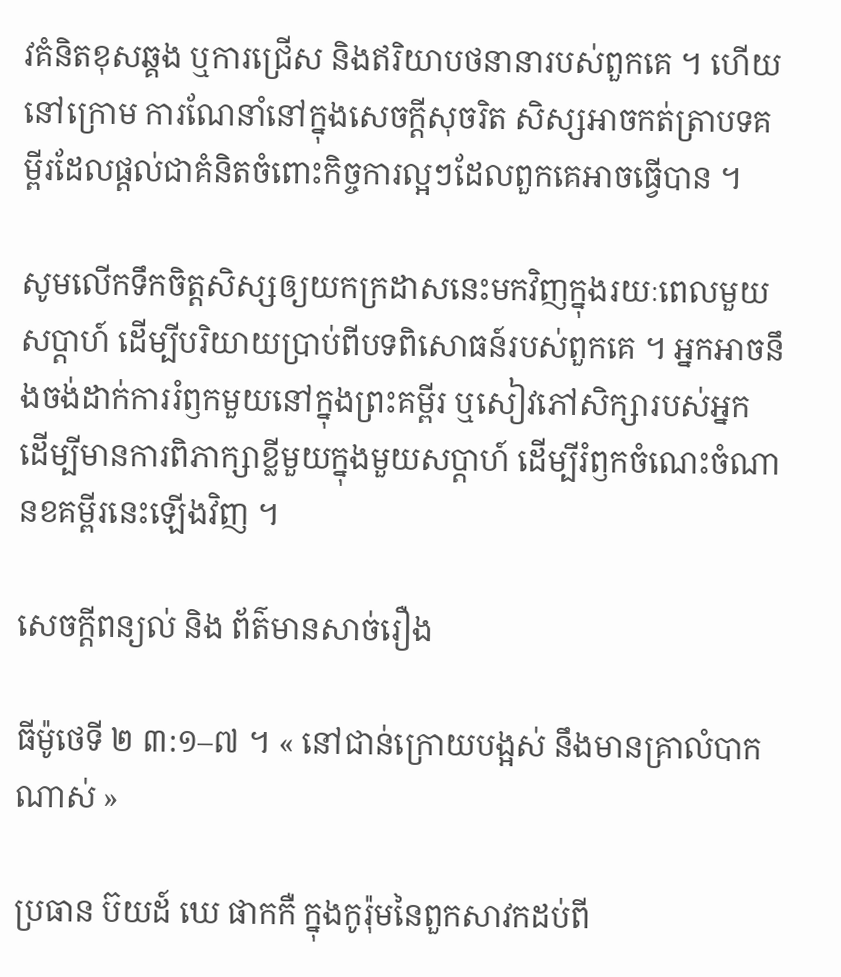វគំនិតខុសឆ្គង ឬការជ្រើស និងឥរិយាបថនានារបស់ពួកគេ ។ ហើយនៅក្រោម ការណែនាំនៅក្នុងសេចក្ដីសុចរិត សិស្សអាចកត់ត្រាបទគម្ពីរដែលផ្ដល់ជាគំនិតចំពោះកិច្ចការល្អៗដែលពួកគេអាចធ្វើបាន ។

សូមលើកទឹកចិត្តសិស្សឲ្យយកក្រដាសនេះមកវិញក្នុងរយៈពេលមួយសប្ដាហ៍ ដើម្បីបរិយាយប្រាប់ពីបទពិសោធន៍របស់ពួកគេ ។ អ្នកអាចនឹងចង់ដាក់ការរំឭកមួយនៅក្នុងព្រះគម្ពីរ ឬសៀវភៅសិក្សារបស់អ្នក ដើម្បីមានការពិភាក្សាខ្លីមួយក្នុងមួយសប្ដាហ៍ ដើម្បីរំឭកចំណេះចំណានខគម្ពីរនេះឡើងវិញ ។

សេចក្តីពន្យល់ និង ព័ត៌មានសាច់រឿង

ធីម៉ូថេទី ២ ៣:១–៧ ។ « នៅជាន់ក្រោយបង្អស់ នឹងមានគ្រាលំបាកណាស់ »

ប្រធាន ប៊យដ៍ ឃេ ផាកកឺ ក្នុងកូរ៉ុមនៃពួកសាវកដប់ពី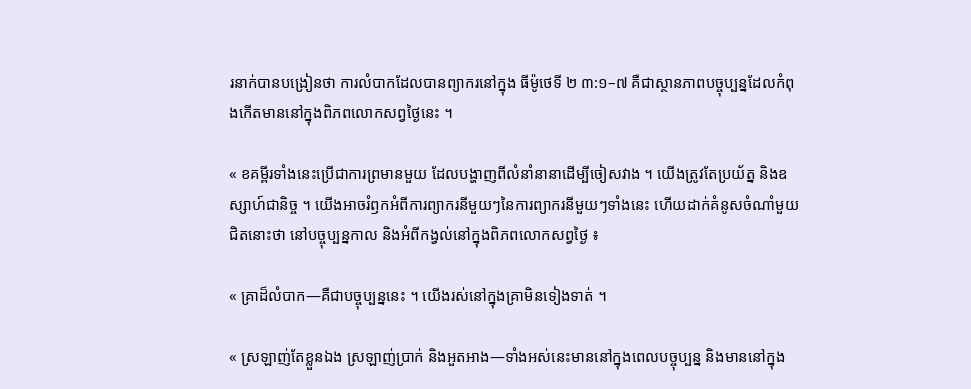រនាក់បានបង្រៀនថា ការលំបាកដែលបានព្យាករនៅក្នុង ធីម៉ូថេទី ២ ៣:១–៧ គឺជាស្ថានភាពបច្ចុប្បន្នដែលកំពុងកើតមាននៅក្នុងពិភពលោកសព្វថ្ងៃនេះ ។

« ខគម្ពីរទាំងនេះប្រើជាការព្រមានមួយ ដែលបង្ហាញពីលំនាំនានាដើម្បីចៀសវាង ។ យើងត្រូវតែប្រយ័ត្ន និងឧស្សាហ៍ជានិច្ច ។ យើងអាចរំឭកអំពីការព្យាករនីមួយៗនៃការព្យាករនីមួយៗទាំងនេះ ហើយដាក់គំនូសចំណាំមួយជិតនោះថា នៅបច្ចុប្បន្នកាល និងអំពីកង្វល់នៅក្នុងពិភពលោកសព្វថ្ងៃ ៖

« គ្រាដ៏លំបាក—គឺជាបច្ចុប្បន្ននេះ ។ យើងរស់នៅក្នុងគ្រាមិនទៀងទាត់ ។

« ស្រឡាញ់តែខ្លួនឯង ស្រឡាញ់ប្រាក់ និងអួតអាង—ទាំងអស់នេះមាននៅក្នុងពេលបច្ចុប្បន្ន និងមាននៅក្នុង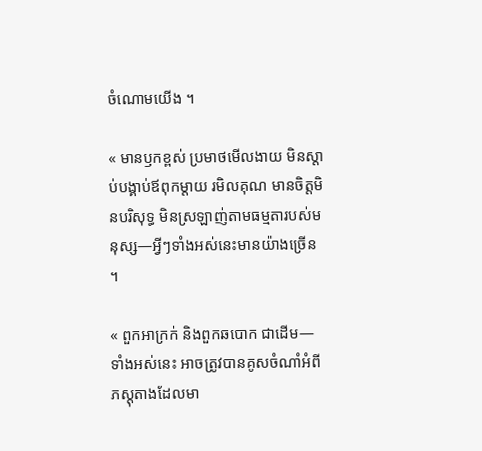ចំណោមយើង ។

« មានឫកខ្ពស់ ប្រមាថមើលងាយ មិនស្ដាប់បង្គាប់ឪពុកម្ដាយ រមិលគុណ មានចិត្តមិនបរិសុទ្ធ មិនស្រឡាញ់តាមធម្មតារបស់មនុស្ស—អ្វីៗទាំងអស់នេះមានយ៉ាងច្រើន ។

« ពួកអាក្រក់ និងពួកឆបោក ជាដើម—ទាំងអស់នេះ អាចត្រូវបានគូសចំណាំអំពីភស្ដុតាងដែលមា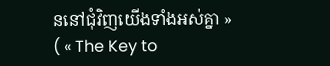ននៅជុំវិញយើងទាំងអស់គ្នា » ( « The Key to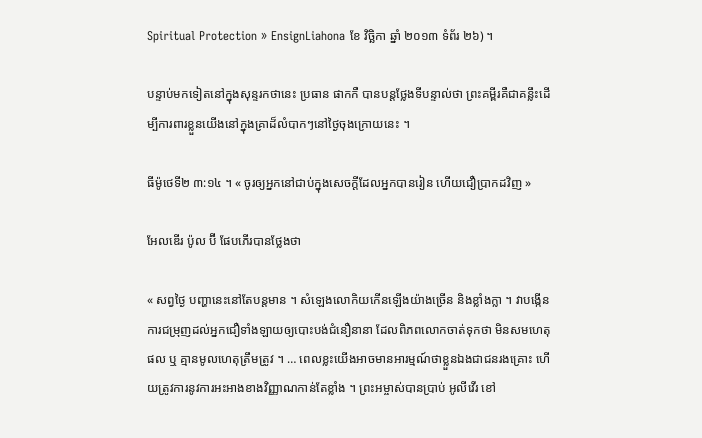Spiritual Protection » EnsignLiahona ខែ វិច្ឆិកា ឆ្នាំ ២០១៣ ទំព័រ ២៦) ។

បន្ទាប់មកទៀតនៅក្នុងសុន្ទរកថានេះ ប្រធាន ផាកកឺ បានបន្តថ្លែងទីបន្ទាល់ថា ព្រះគម្ពីរគឺជាគន្លឹះដើម្បីការពារខ្លួនយើងនៅក្នុងគ្រាដ៏លំបាកៗនៅថ្ងៃចុងក្រោយនេះ ។

ធីម៉ូថេទី២ ៣:១៤ ។ « ចូរឲ្យអ្នកនៅជាប់ក្នុងសេចក្ដីដែលអ្នកបានរៀន ហើយជឿប្រាកដវិញ »

អែលឌើរ ប៉ូល ប៊ី ផែបភើរបានថ្លែងថា

« សព្វថ្ងៃ បញ្ហានេះនៅតែបន្ដមាន ។ សំឡេងលោកិយកើនឡើងយ៉ាងច្រើន និងខ្លាំងក្លា ។ វាបង្កើនការជម្រុញដល់អ្នកជឿទាំងឡាយឲ្យបោះបង់ជំនឿនានា ដែលពិភពលោកចាត់ទុកថា មិនសមហេតុផល ឬ គ្មានមូលហេតុត្រឹមត្រូវ ។ … ពេលខ្លះយើងអាចមានអារម្មណ៍ថាខ្លួនឯងជាជនរងគ្រោះ ហើយត្រូវការនូវការអះអាងខាងវិញ្ញាណកាន់តែខ្លាំង ។ ព្រះអម្ចាស់បានប្រាប់ អូលីវើរ ខៅ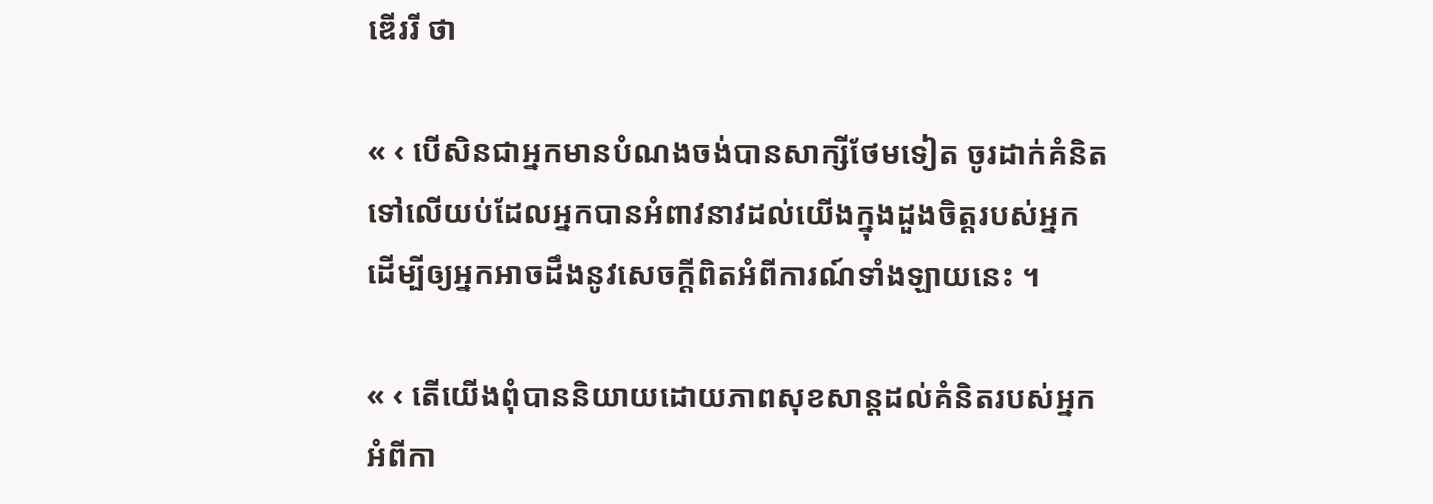ឌើររី ថា

« ‹ បើសិនជាអ្នកមានបំណងចង់បានសាក្សីថែមទៀត ចូរដាក់គំនិតទៅលើយប់ដែលអ្នកបានអំពាវនាវដល់យើងក្នុងដួងចិត្តរបស់អ្នក ដើម្បីឲ្យអ្នកអាចដឹងនូវសេចក្ដីពិតអំពីការណ៍ទាំងឡាយនេះ ។

« ‹ តើយើងពុំបាននិយាយដោយភាពសុខសាន្តដល់គំនិតរបស់អ្នកអំពីកា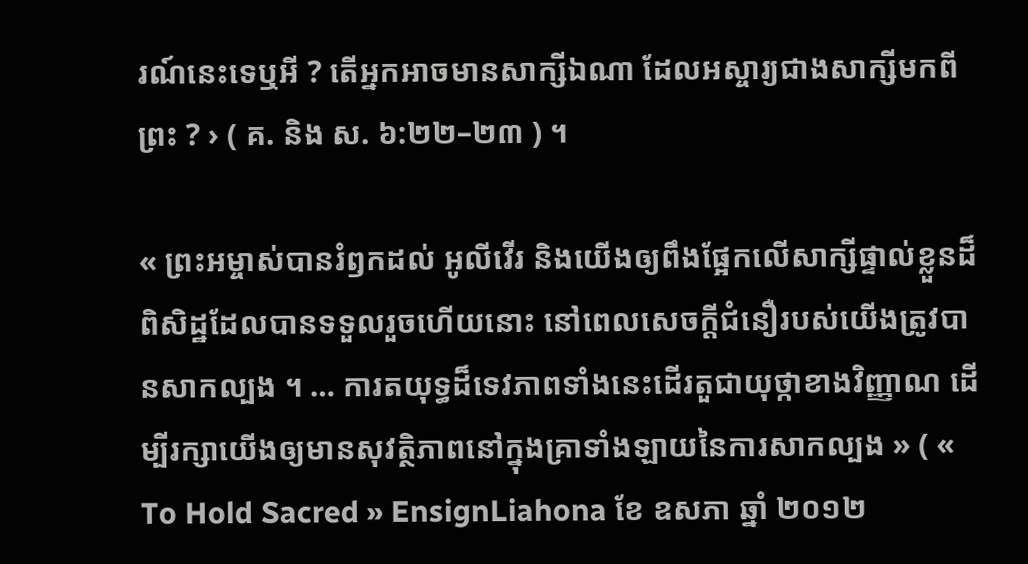រណ៍នេះទេឬអី ? តើអ្នកអាចមានសាក្សីឯណា ដែលអស្ចារ្យជាងសាក្សីមកពីព្រះ ? › ( គ. និង ស. ៦:២២–២៣ ) ។

« ព្រះអម្ចាស់បានរំឭកដល់ អូលីវើរ និងយើងឲ្យពឹងផ្អែកលើសាក្សីផ្ទាល់ខ្លួនដ៏ពិសិដ្ឋដែលបានទទួលរួចហើយនោះ នៅពេលសេចក្ដីជំនឿរបស់យើងត្រូវបានសាកល្បង ។ … ការតយុទ្ធដ៏ទេវភាពទាំងនេះដើរតួជាយុថ្កាខាងវិញ្ញាណ ដើម្បីរក្សាយើងឲ្យមានសុវត្ថិភាពនៅក្នុងគ្រាទាំងឡាយនៃការសាកល្បង » ( « To Hold Sacred » EnsignLiahona ខែ ឧសភា ឆ្នាំ ២០១២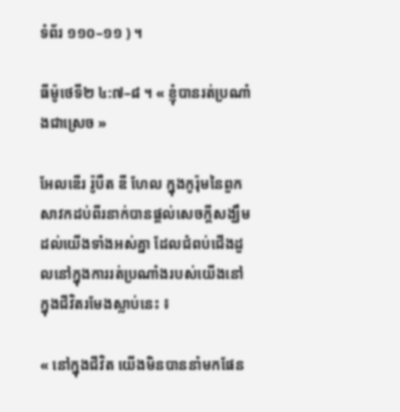ទំព័រ ១១០–១១ ) ។

ធីម៉ូថេទី២ ៤:៧–៨ ។ « ខ្ញុំបានរត់ប្រណាំងជាស្រេច »

អែលឌើរ រ៉ូបឺត ឌី ហែល ក្នុងកូរ៉ុមនៃពួកសាវកដប់ពីរនាក់បានផ្ដល់សេចក្ដីសង្ឃឹមដល់យើងទាំងអស់គ្នា ដែលជំពប់ជើងដួលនៅក្នុងការរត់ប្រណាំងរបស់យើងនៅក្នុងជីវិតរមែងស្លាប់នេះ ៖

« នៅក្នុងជីវិត យើងមិនបាននាំមកផែន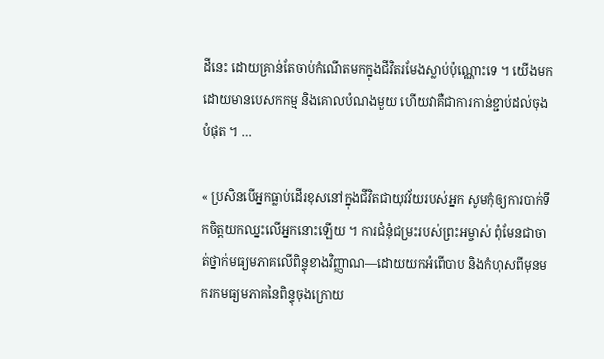ដីនេះ ដោយគ្រាន់តែចាប់កំណើតមកក្នុងជីវិតរមែងស្លាប់ប៉ុណ្ណោះទេ ។ យើងមកដោយមានបេសកកម្ម និងគោលបំណងមួយ ហើយវាគឺជាការកាន់ខ្ជាប់ដល់ចុងបំផុត ។ …

« ប្រសិនបើអ្នកធ្លាប់ដើរខុសនៅក្នុងជីវិតជាយុវវ័យរបស់អ្នក សូមកុំឲ្យការបាក់ទឹកចិត្តយកឈ្នះលើអ្នកនោះឡើយ ។ ការជំនុំជម្រះរបស់ព្រះអម្ចាស់ ពុំមែនជាចាត់ថ្នាក់មធ្យមភាគលើពិន្ទុខាងវិញ្ញាណ—ដោយយកអំពើបាប និងកំហុសពីមុនមករកមធ្យមភាគនៃពិន្ទុចុងក្រោយ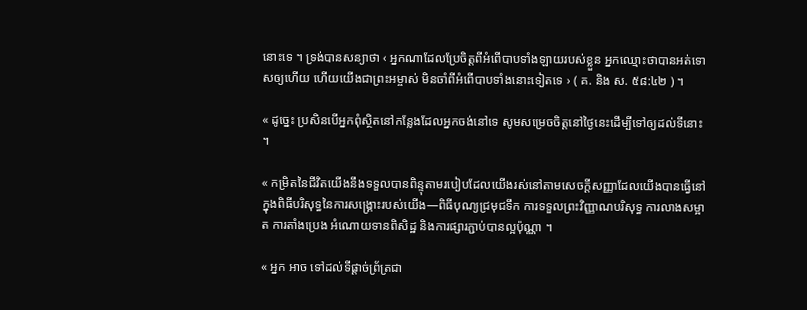នោះទេ ។ ទ្រង់បានសន្យាថា ‹ អ្នកណាដែលប្រែចិត្តពីអំពើបាបទាំងឡាយរបស់ខ្លួន អ្នកឈ្មោះថាបានអត់ទោសឲ្យហើយ ហើយយើងជាព្រះអម្ចាស់ មិនចាំពីអំពើបាបទាំងនោះទៀតទេ › ( គ. និង ស. ៥៨:៤២ ) ។

« ដូច្នេះ ប្រសិនបើអ្នកពុំស្ថិតនៅកន្លែងដែលអ្នកចង់នៅទេ សូមសម្រេចចិត្តនៅថ្ងៃនេះដើម្បីទៅឲ្យដល់ទីនោះ ។

« កម្រិតនៃជីវិតយើងនឹងទទួលបានពិន្ទុតាមរបៀបដែលយើងរស់នៅតាមសេចក្ដីសញ្ញាដែលយើងបានធ្វើនៅក្នុងពិធីបរិសុទ្ធនៃការសង្គ្រោះរបស់យើង—ពិធីបុណ្យជ្រមុជទឹក ការទទួលព្រះវិញ្ញាណបរិសុទ្ធ ការលាងសម្អាត ការតាំងប្រេង អំណោយទានពិសិដ្ឋ និងការផ្សារភ្ជាប់បានល្អប៉ុណ្ណា ។

« អ្នក អាច ទៅដល់ទីផ្ដាច់ព្រ័ត្រជា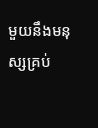មួយនឹងមនុស្សគ្រប់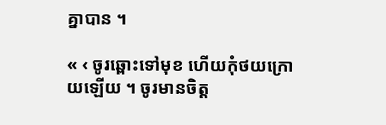គ្នាបាន ។

« ‹ ចូរឆ្ពោះទៅមុខ ហើយកុំថយក្រោយឡើយ ។ ចូរមានចិត្ត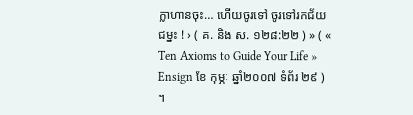ក្លាហានចុះ… ហើយចូរទៅ ចូរទៅរកជ័យជម្នះ ! › ( គ. និង ស. ១២៨:២២ ) » ( « Ten Axioms to Guide Your Life » Ensign ខែ កុម្ភៈ ឆ្នាំ២០០៧ ទំព័រ ២៩ ) ។